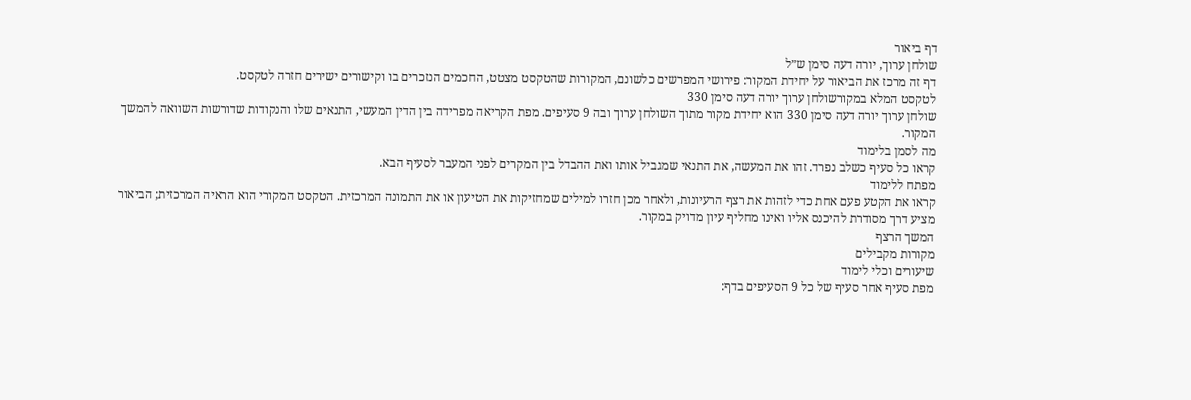דף ביאור
שולחן ערוך, יורה דעה סימן ש״ל
דף זה מרכז את הביאור על יחידת המקור: פירושי המפרשים כלשונם, המקורות שהטקסט מצטט, החכמים הנזכרים בו וקישורים ישירים חזרה לטקסט.
לטקסט המלא במקורשולחן ערוך יורה דעה סימן 330
שולחן ערוך יורה דעה סימן 330 הוא יחידת מקור מתוך השולחן ערוך ובה 9 סעיפים. מפת הקריאה מפרידה בין הדין המעשי, התנאים שלו והנקודות שדורשות השוואה להמשך המקור.
מה לסמן בלימוד
קראו כל סעיף כשלב נפרד. זהו את המעשה, את התנאי שמגביל אותו ואת ההבדל בין המקרים לפני המעבר לסעיף הבא.
מפתח ללימוד
קראו את הקטע פעם אחת כדי לזהות את רצף הרעיונות, ולאחר מכן חזרו למילים שמחזיקות את הטיעון או את התמונה המרכזית. הטקסט המקורי הוא הראיה המרכזית; הביאור מציע דרך מסודרת להיכנס אליו ואינו מחליף עיון מדויק במקור.
המשך הרצף
מקורות מקבילים
שיעורים וכלי לימוד
מפת סעיף אחר סעיף של כל 9 הסעיפים בדף: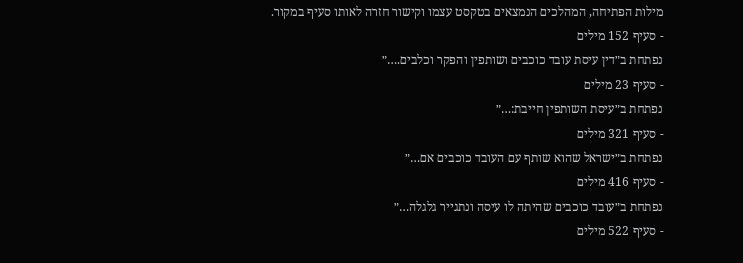מילות הפתיחה, המהלכים הנמצאים בטקסט עצמו וקישור חזרה לאותו סעיף במקור.
- סעיף 152 מילים
נפתחת ב״דין עיסת עובד כוכבים ושותפין והפקר וכלבים.…״
- סעיף 23 מילים
נפתחת ב״עיסת השותפין חייבת:…״
- סעיף 321 מילים
נפתחת ב״ישראל שהוא שותף עם העובד כוכבים אם…״
- סעיף 416 מילים
נפתחת ב״עובד כוכבים שהיתה לו עיסה ונתגייר גלגלה…״
- סעיף 522 מילים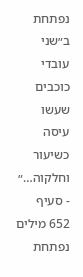נפתחת ב״שני עובדי כוכבים שעשו עיסה כשיעור וחלקוה…״
- סעיף 652 מילים
נפתחת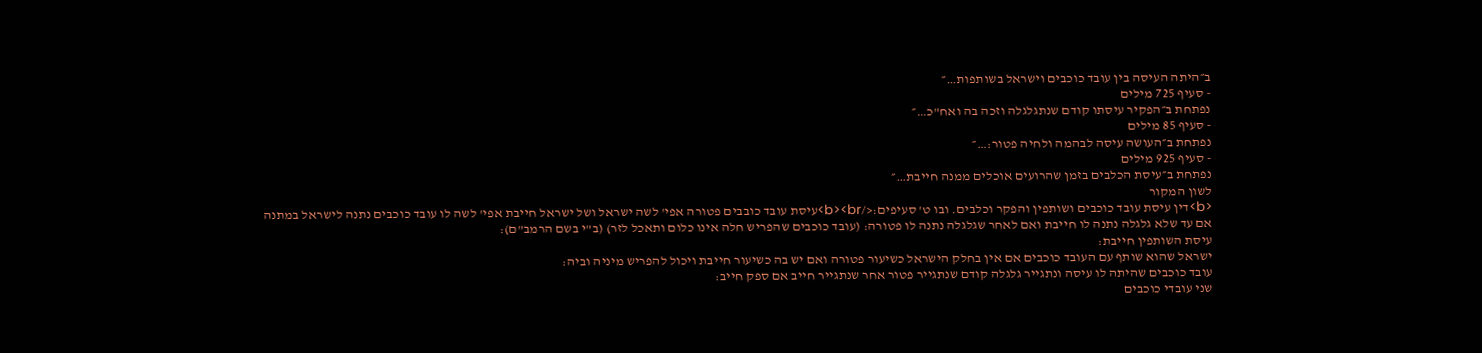ב״היתה העיסה בין עובד כוכבים וישראל בשותפות…״
- סעיף 725 מילים
נפתחת ב״הפקיר עיסתו קודם שנתגלגלה וזכה בה ואח"כ…״
- סעיף 85 מילים
נפתחת ב״העושה עיסה לבהמה ולחיה פטור:…״
- סעיף 925 מילים
נפתחת ב״עיסת הכלבים בזמן שהרועים אוכלים ממנה חייבת…״
לשון המקור
<b>דין עיסת עובד כוכבים ושותפין והפקר וכלבים. ובו ט' סעיפים:</b><br>עיסת עובד כובבים פטורה אפי' לשה ישראל ושל ישראל חייבת אפי' לשה לו עובד כוכבים נתנה לישראל במתנה אם עד שלא גלגלה נתנה לו חייבת ואם לאחר שגלגלה נתנה לו פטורה: (עובד כוכבים שהפריש חלה אינו כלום ותאכל לזר) (ב"י בשם הרמב"ם):
עיסת השותפין חייבת:
ישראל שהוא שותף עם העובד כוכבים אם אין בחלק הישראל כשיעור פטורה ואם יש בה כשיעור חייבת ויכול להפריש מיניה וביה:
עובד כוכבים שהיתה לו עיסה ונתגייר גלגלה קודם שנתגייר פטור אחר שנתגייר חייב אם ספק חייב:
שני עובדי כוכבים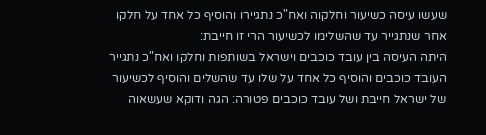שעשו עיסה כשיעור וחלקוה ואח"כ נתגיירו והוסיף כל אחד על חלקו אחר שנתגייר עד שהשלימו לכשיעור הרי זו חייבת:
היתה העיסה בין עובד כוכבים וישראל בשותפות וחלקו ואח"כ נתגייר העובד כוכבים והוסיף כל אחד על שלו עד שהשלים והוסיף לכשיעור של ישראל חייבת ושל עובד כוכבים פטורה: הגה ודוקא שעשאוה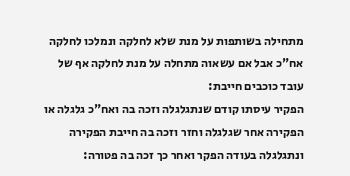מתחילה בשותפות על מנת שלא לחלקה ונמלכו לחלקה אח"כ אבל אם עשאוה מתחלה על מנת לחלקה אף של עובד כוכבים חייבת:
הפקיר עיסתו קודם שנתגלגלה וזכה בה ואח"כ גלגלה או הפקירה אחר שגלגלה וחזר וזכה בה חייבת הפקירה ונתגלגלה בעודה הפקר ואחר כך זכה בה פטורה: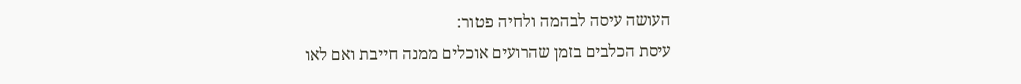העושה עיסה לבהמה ולחיה פטור:
עיסת הכלבים בזמן שהרועים אוכלים ממנה חייבת ואם לאו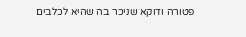פטורה ודוקא שניכר בה שהיא לכלבים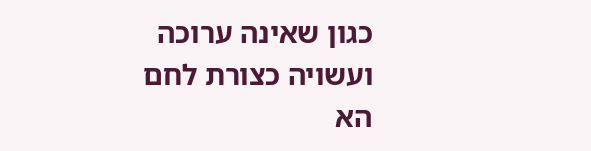כגון שאינה ערוכה ועשויה כצורת לחם הא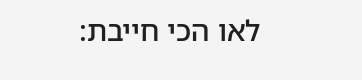לאו הכי חייבת: